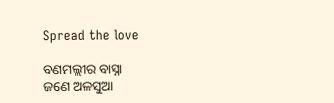Spread the love

ବଣମଲ୍ଲୀର ବାସ୍ନା
ଜଣେ ଅଳସୁଆ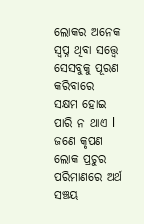ଲୋକର ଅନେକ ସ୍ବପ୍ନ ଥିବା ସତ୍ତ୍ୱେ ସେସବୁକୁ ପୂରଣ କରିବାରେ ସକ୍ଷମ ହୋଇ ପାରି ନ ଥାଏ l ଜଣେ କୃପଣ ଲୋକ ପ୍ରଚୁର ପରିମାଣରେ ଅର୍ଥ ସଞ୍ଚୟ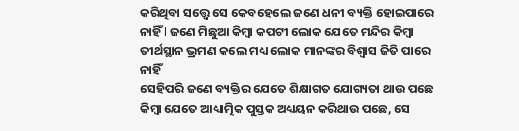କରିଥିବା ସତ୍ତ୍ୱେ ସେ କେବହେଲେ ଜଣେ ଧନୀ ବ୍ୟକ୍ତି ହୋଇପାରେ ନାହିଁ l ଜଣେ ମିଛୁଆ କିମ୍ବା କପଟୀ ଲୋକ ଯେତେ ମନ୍ଦିର କିମ୍ବା ତୀର୍ଥସ୍ଥାନ ଭ୍ରମଣ କଲେ ମଧ୍ୟ ଲୋକ ମାନଙ୍କର ବିଶ୍ୱାସ ଜିତି ପାରେ ନାହିଁ
ସେହିପରି ଜଣେ ବ୍ୟକ୍ତିର ଯେତେ ଶିକ୍ଷାଗତ ଯୋଗ୍ୟତା ଥାଉ ପଛେ କିମ୍ବା ଯେତେ ଆଧ୍ୟାତ୍ମିକ ପୁସ୍ତକ ଅଧ୍ୟୟନ କରିଥାଉ ପଛେ, ସେ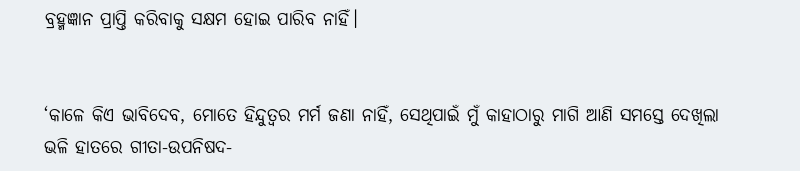ବ୍ରହ୍ମଜ୍ଞାନ ପ୍ରାପ୍ତି କରିବାକୁ ସକ୍ଷମ ହୋଇ ପାରିବ ନାହିଁ।


‘କାଳେ କିଏ ଭାବିଦେବ, ମୋତେ ହିନ୍ଦୁତ୍ବର ମର୍ମ ଜଣା ନାହିଁ, ସେଥିପାଇଁ ମୁଁ କାହାଠାରୁ ମାଗି ଆଣି ସମସ୍ତେ ଦେଖିଲା ଭଳି ହାତରେ ଗୀତା-ଉପନିଷଦ-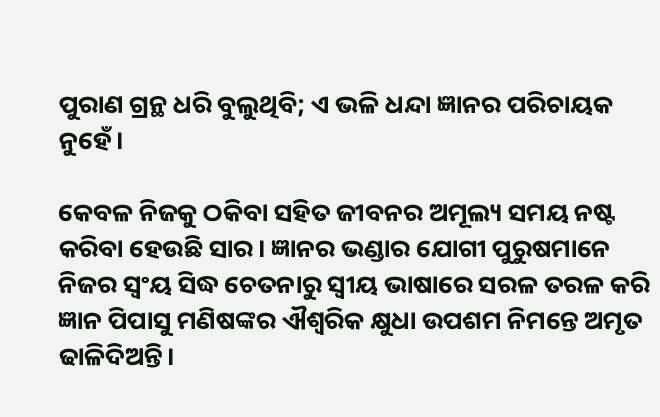ପୁରାଣ ଗ୍ରନ୍ଥ ଧରି ବୁଲୁଥିବି; ଏ ଭଳି ଧନ୍ଦା ଜ୍ଞାନର ପରିଚାୟକ ନୁହେଁ।

କେବଳ ନିଜକୁ ଠକିବା ସହିତ ଜୀବନର ଅମୂଲ୍ୟ ସମୟ ନଷ୍ଟ କରିବା ହେଉଛି ସାର। ଜ୍ଞାନର ଭଣ୍ଡାର ଯୋଗୀ ପୁରୁଷମାନେ ନିଜର ସ୍ଵଂୟ ସିଦ୍ଧ ଚେତନାରୁ ସ୍ଵୀୟ ଭାଷାରେ ସରଳ ତରଳ କରି ଜ୍ଞାନ ପିପାସୁ ମଣିଷଙ୍କର ଐଶ୍ଵରିକ କ୍ଷୁଧା ଉପଶମ ନିମନ୍ତେ ଅମୃତ ଢାଳିଦିଅନ୍ତି।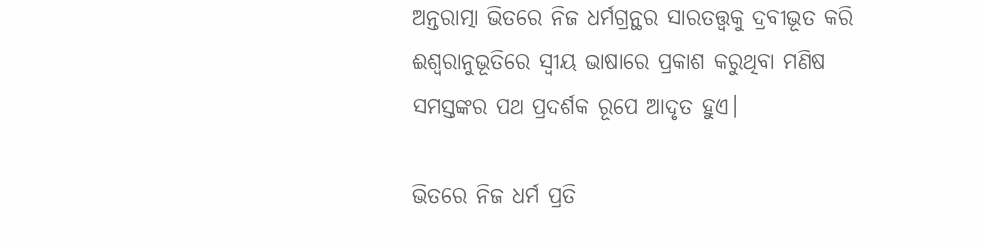ଅନ୍ତରାତ୍ମା ଭିତରେ ନିଜ ଧର୍ମଗ୍ରନ୍ଥର ସାରତତ୍ତ୍ଵକୁ ଦ୍ରବୀଭୂତ କରି ଈଶ୍ଵରାନୁଭୂତିରେ ସ୍ଵୀୟ ଭାଷାରେ ପ୍ରକାଶ କରୁଥିବା ମଣିଷ ସମସ୍ତଙ୍କର ପଥ ପ୍ରଦର୍ଶକ ରୂପେ ଆଦୃତ ହୁଏ।

ଭିତରେ ନିଜ ଧର୍ମ ପ୍ରତି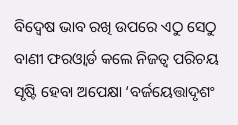ବିଦ୍ୱେଷ ଭାବ ରଖି ଉପରେ ଏଠୁ ସେଠୁ ବାଣୀ ଫରଓ୍ଵାର୍ଡ କଲେ ନିଜତ୍ବ ପରିଚୟ ସୃଷ୍ଟି ହେବା ଅପେକ୍ଷା ‘ବର୍ଜୟେତ୍ତାଦୃଶଂ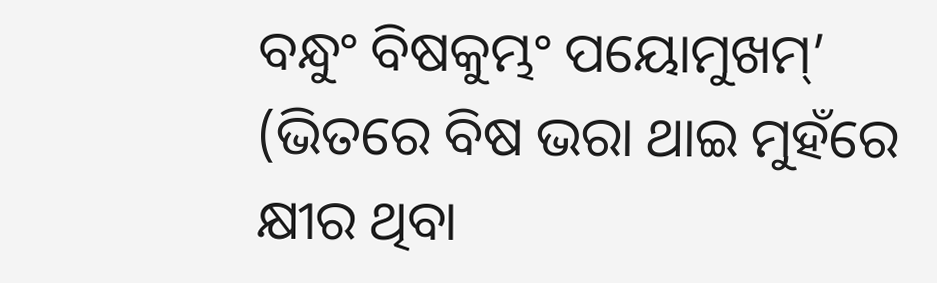ବନ୍ଧୁଂ ବିଷକୁମ୍ଭଂ ପୟୋମୁଖମ୍’ (ଭିତରେ ବିଷ ଭରା ଥାଇ ମୁହଁରେ କ୍ଷୀର ଥିବା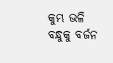କୁମ୍ଭ ଭଳି ବନ୍ଧୁକୁ ବର୍ଜନ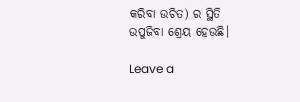କରିବା ଉଚିତ) ର ସ୍ଥିତି ଉପୁଜିବା ଶ୍ରେୟ ହେଉଛି।

Leave a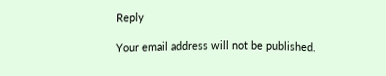Reply

Your email address will not be published.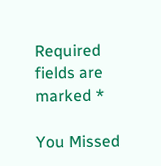Required fields are marked *

You Missed